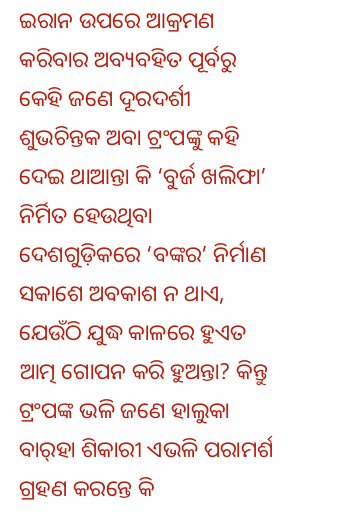ଇରାନ ଉପରେ ଆକ୍ରମଣ କରିବାର ଅବ୍ୟବହିତ ପୂର୍ବରୁ କେହି ଜଣେ ଦୂରଦର୍ଶୀ ଶୁଭଚିନ୍ତକ ଅବା ଟ୍ରଂପଙ୍କୁ କହି ଦେଇ ଥାଆନ୍ତା କି ‘ବୁର୍ଜ ଖଲିଫା’ ନିର୍ମିତ ହେଉଥିବା ଦେଶଗୁଡ଼ିକରେ ‘ବଙ୍କର’ ନିର୍ମାଣ ସକାଶେ ଅବକାଶ ନ ଥାଏ, ଯେଉଁଠି ଯୁଦ୍ଧ କାଳରେ ହୁଏତ ଆତ୍ମ ଗୋପନ କରି ହୁଅନ୍ତା? କିନ୍ତୁ ଟ୍ରଂପଙ୍କ ଭଳି ଜଣେ ହାଲୁକା ବାର୍‌ହା ଶିକାରୀ ଏଭଳି ପରାମର୍ଶ ଗ୍ରହଣ କରନ୍ତେ କି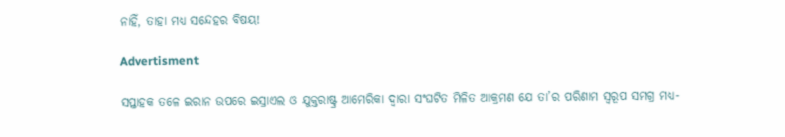ନାହିଁ, ତାହା ମଧ୍ୟ ସନ୍ଦେହର ବିଷୟ!

Advertisment

ସପ୍ତାହକ ତଳେ ଇରାନ ଉପରେ ଇସ୍ରାଏଲ ଓ ଯୁକ୍ତରାଷ୍ଟ୍ର ଆମେରିକା ଦ୍ବାରା ସଂଘଟିତ ମିଳିତ ଆକ୍ରମଣ ଯେ ତା’ର ପରିଣାମ ସ୍ବରୂପ ସମଗ୍ର ମଧ୍ୟ-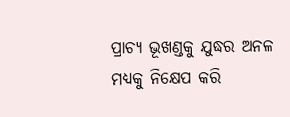ପ୍ରାଚ୍ୟ ଭୂଖଣ୍ଡକୁ ଯୁଦ୍ଧର ଅନଳ ମଧ୍ୟକୁ ନିକ୍ଷେପ କରି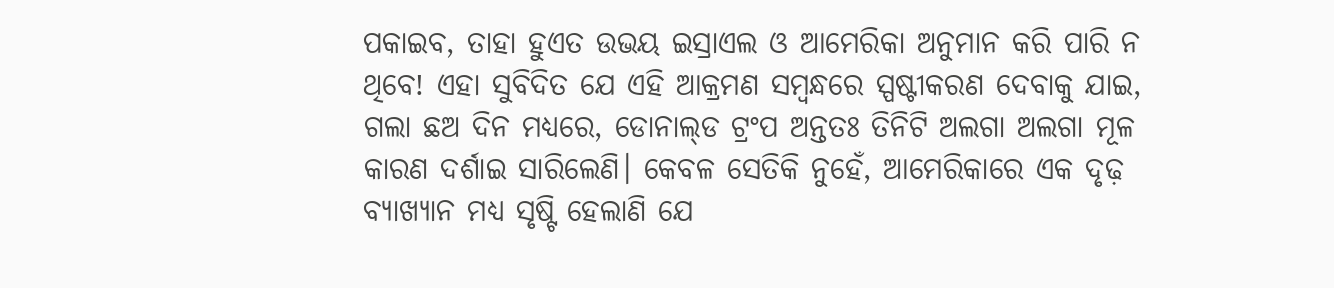ପକାଇବ, ତାହା ହୁଏତ ଉଭୟ ଇସ୍ରାଏଲ ଓ ଆମେରିକା ଅନୁମାନ କରି ପାରି ନ ଥିବେ! ଏହା ସୁବିଦିତ ଯେ ଏହି ଆକ୍ରମଣ ସମ୍ବନ୍ଧରେ ସ୍ପଷ୍ଟୀକରଣ ଦେବାକୁ ଯାଇ, ଗଲା ଛଅ ଦିନ ମଧ୍ୟରେ, ଡୋନାଲ୍‌ଡ ଟ୍ରଂପ ଅନ୍ତତଃ ତିନିଟି ଅଲଗା ଅଲଗା ମୂଳ କାରଣ ଦର୍ଶାଇ ସାରିଲେଣି। କେବଳ ସେତିକି ନୁହେଁ, ଆମେରିକାରେ ଏକ ଦୃଢ଼ ବ୍ୟାଖ୍ୟାନ ମଧ୍ୟ ସୃଷ୍ଟି ହେଲାଣି ଯେ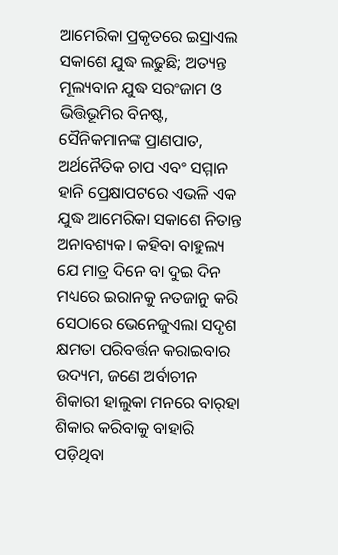ଆମେରିକା ପ୍ରକୃତରେ ଇସ୍ରାଏଲ ସକାଶେ ଯୁଦ୍ଧ ଲଢୁଛି; ଅତ୍ୟନ୍ତ ମୂଲ୍ୟବାନ ଯୁଦ୍ଧ ସରଂଜାମ ଓ ଭିତ୍ତିଭୂମିର ବିନଷ୍ଟ, ସୈନିକମାନଙ୍କ ପ୍ରାଣପାତ, ଅର୍ଥନୈତିକ ଚାପ ଏବଂ ସମ୍ମାନ ହାନି ପ୍ରେକ୍ଷାପଟରେ ଏଭଳି ଏକ ଯୁଦ୍ଧ ଆମେରିକା ସକାଶେ ନିତାନ୍ତ ଅନାବଶ୍ୟକ। କହିବା ବାହୁଲ୍ୟ ଯେ ମାତ୍ର ଦିନେ ବା ଦୁଇ ଦିନ ମଧ୍ୟରେ ଇରାନକୁ ନତଜାନୁ କରି ସେଠାରେ ଭେନେଜୁଏଲା ସଦୃଶ କ୍ଷମତା ପରିବର୍ତ୍ତନ କରାଇବାର ଉଦ୍ୟମ, ଜଣେ ଅର୍ବାଚୀନ ଶିକାରୀ ହାଲୁକା ମନରେ ବାର୍‌ହା ଶିକାର କରିବାକୁ ବାହାରି ପଡ଼ିଥିବା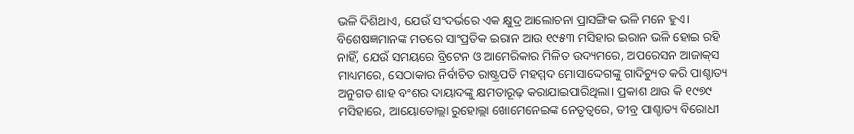ଭଳି ଦିଶିଥାଏ, ଯେଉଁ ସଂଦର୍ଭରେ ଏକ କ୍ଷୁଦ୍ର ଆଲୋଚନା ପ୍ରାସଙ୍ଗିକ ଭଳି ମନେ ହୁଏ।
ବିଶେଷଜ୍ଞମାନଙ୍କ ମତରେ ସାଂପ୍ରତିକ ଇରାନ ଆଉ ୧୯୫୩ ମସିହାର ଇରାନ ଭଳି ହୋଇ ରହି ନାହିଁ, ଯେଉଁ ସମୟରେ ବ୍ରିଟେନ ଓ ଆମେରିକାର ମିଳିତ ଉଦ୍ୟମରେ, ଅପରେସନ ଆଜାକ୍‌ସ ମାଧ୍ୟମରେ, ସେଠାକାର ନିର୍ବାଚିତ ରାଷ୍ଟ୍ରପତି ମହମ୍ମଦ ମୋସାଦ୍ଦେଗଙ୍କୁ ଗାଦିଚ୍ୟୁତ କରି ପାଶ୍ଚାତ୍ୟ ଅନୁଗତ ଶାହ ବଂଶର ଦାୟାଦଙ୍କୁ କ୍ଷମତାରୂଢ଼ କରାଯାଇପାରିଥିଲା। ପ୍ରକାଶ ଥାଉ କି ୧୯୭୯ ମସିହାରେ, ଆୟୋତୋଲ୍ଲା ରୁହୋଲ୍ଲା ଖୋମେନେଇଙ୍କ ନେତୃତ୍ବରେ, ତୀବ୍ର ପାଶ୍ଚାତ୍ୟ ବିରୋଧୀ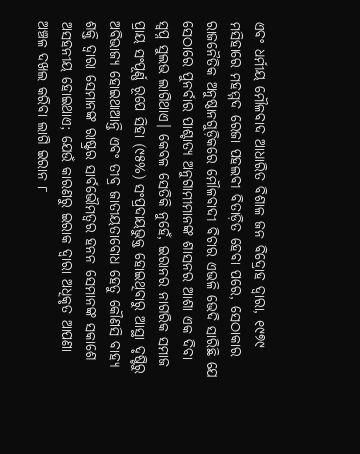ଏବଂ ଧର୍ମୀୟ ମୌଳବାଦ ଆଧାରିତ ବିଶାଳ ଜନ ବିଦ୍ରୋହ ଦ୍ବାରା, ୧୯୭୯ ମସିହାରେ ମହମ୍ମଦ ରେଜା ପହଲବୀ ବିତାଡ଼ିତ ହେବା ପରେ, ସେଠାକାର ରାଜନୈତିକ ଅନୁଷ୍ଠାନଗୁଡ଼ିକରେ ମୌଳବାଦୀ ବିଚାର ଏଭଳି ଭେଦି ସାରିଛି ଯେ ସେଠ‌ାରେ ପୁନର୍ବାର ପାଶ୍ଚାତ୍ୟ ଅନୁଗାମୀମାନଙ୍କ ଶାସନର ଆଶା ଏକ ଦିବା ସ୍ବପ୍ନ ସୁଲଭ ଲାଗିଥାଏ। କେବଳ ସେତିକି ନୁହେଁ, ଇରାନର ନାଗରିକ ସମାଜ ପ୍ରାୟ ସଂପୂର୍ଣ୍ଣ ରୂପେ ସିହା (୯୫%) ସଂପ୍ରଦାୟଭୁକ୍ତ ହୋଇଥିବାରୁ ଆସ୍ଥା ଦୃଷ୍ଟିରୁ ଅବିଭାଜ୍ୟ ‌ହୋଇଥାଆନ୍ତି ଏବଂ ତୀବ୍ର ଜାତୀୟତାବୋଧ ହେତୁ କୌଣସି ବାହ୍ୟ ଶକ୍ତି ଦ୍ବାରା ସେମାନଙ୍କ ରାଷ୍ଟ୍ରର ସାର୍ବଭୌମତ୍ବର ହନନ ସେମାନଙ୍କ ସକାଶେ ଅସହନୀୟ ହୋଇଥାଏ; ଯେଉଁ କାରଣରୁ ଇରାକ ଦ୍ବାରା ଅଧିକୃତ ଆପଣା ଅଞ୍ଚଳ ଦଖଲ କରିବା ଲାଗି ଇରାନ ୮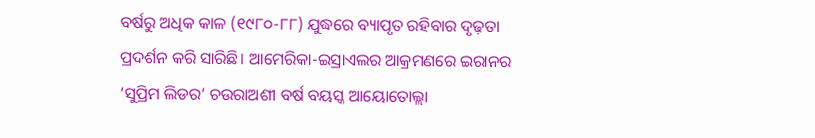ବର୍ଷରୁ ଅଧିକ କାଳ (୧୯୮୦-୮୮) ଯୁଦ୍ଧରେ ବ୍ୟାପୃତ ରହିବାର ଦୃଢ଼ତା ପ୍ରଦର୍ଶନ କରି ସାରିଛି। ଆମେରିକା-ଇସ୍ରାଏଲର ଆକ୍ରମଣରେ ଇରାନର ‘ସୁପ୍ରିମ ଲିଡର’ ଚଉରାଅଶୀ ବର୍ଷ ବୟସ୍କ ଆୟୋତୋଲ୍ଲା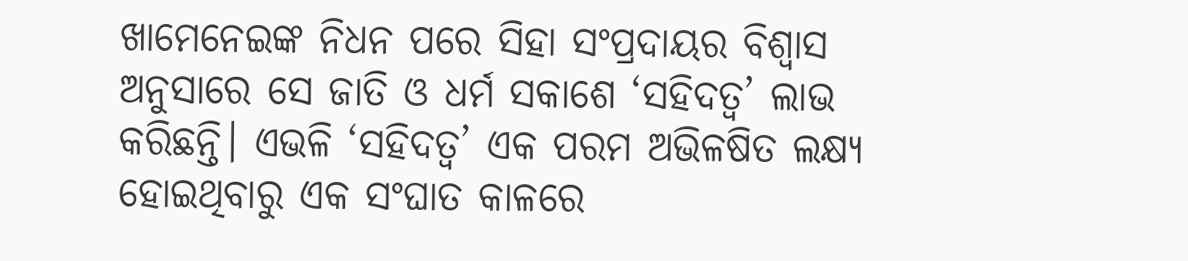ଖା‌ମେନେଇଙ୍କ ନିଧନ ପରେ ସିହା ସଂପ୍ରଦାୟର ବିଶ୍ବାସ ଅନୁସାରେ ସେ ଜାତି ଓ ଧର୍ମ ସକାଶେ ‘ସହିଦତ୍ବ’ ଲାଭ କରିଛନ୍ତି। ଏଭଳି ‘ସହିଦତ୍ବ’ ଏକ ପରମ ଅଭିଳଷିତ ଲକ୍ଷ୍ୟ ହୋଇଥିବାରୁ ଏକ ସଂଘାତ କାଳରେ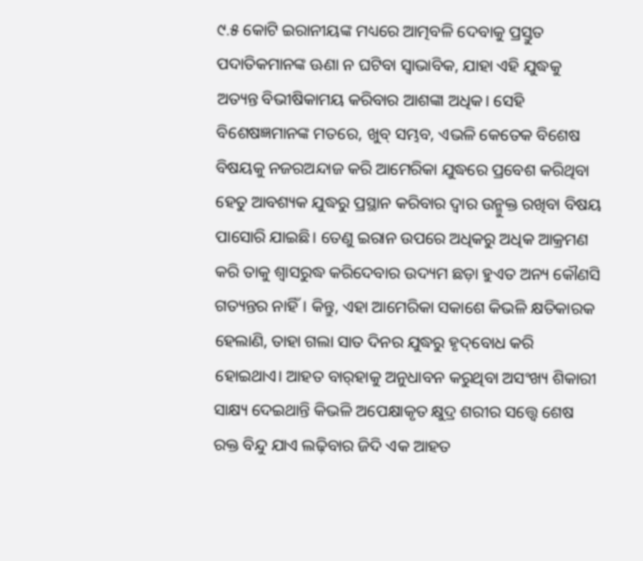୯.୫ କୋଟି ଇରାନୀୟଙ୍କ ମଧ୍ୟରେ ଆତ୍ମବଳି ଦେବାକୁ ପ୍ରସ୍ତୁତ ପଦାତିକମାନଙ୍କ ଊଣା ନ ଘଟିବା ସ୍ବାଭାବିକ, ଯାହା ଏହି ଯୁଦ୍ଧକୁ ଅତ୍ୟନ୍ତ ବିଭୀଷିକାମୟ କରିବାର ଆଶଙ୍କା ଅଧିକ। ସେହି ବିଶେଷଜ୍ଞମାନଙ୍କ ମତରେ, ଖୁବ୍‌ ସମ୍ଭବ, ଏଭଳି କେତେକ ବିଶେଷ ବିଷୟକୁ ନଜରଅନ୍ଦାଜ କରି ଆମେରିକା ଯୁଦ୍ଧରେ ପ୍ରବେଶ କରିଥିବା ହେତୁ ଆବଶ୍ୟକ ଯୁଦ୍ଧରୁ ପ୍ରସ୍ଥାନ କରିବାର ଦ୍ବାର ଉନ୍ମୁକ୍ତ ରଖିବା ବିଷୟ ପାସୋରି ଯାଇଛି। ତେଣୁ ଇରାନ ଉପରେ ଅଧିକରୁ ଅଧିକ ଆକ୍ରମଣ କରି ତାକୁ ଶ୍ବାସରୁଦ୍ଧ କରିଦେବାର ଉଦ୍ୟମ ଛଡ଼ା ହୁଏତ ଅନ୍ୟ କୌଣସି ଗତ୍ୟନ୍ତର ନାହିଁ। କିନ୍ତୁ, ଏହା ଆମେରିକା ସକାଶେ କିଭଳି କ୍ଷତିକାରକ ହେଲାଣି, ତାହା ଗଲା ସାତ ଦିନର ଯୁଦ୍ଧରୁ ହୃଦ୍‌ବୋଧ କରି ହୋଇଥାଏ। ଆହତ ବାର୍‌ହାକୁ ଅନୁଧାବନ କରୁଥିବା ଅସଂଖ୍ୟ ଶିକାରୀ ସାକ୍ଷ୍ୟ ଦେଇଥାନ୍ତି କିଭଳି ଅପେକ୍ଷାକୃତ କ୍ଷୁଦ୍ର ଶରୀର ସତ୍ତ୍ବେ ଶେଷ ରକ୍ତ ବିନ୍ଦୁ ଯାଏ ଲଢ଼ିବାର ଜିଦି ଏକ ଆହତ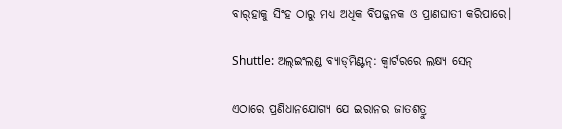ବାର୍‌ହାକୁ ସିଂହ ଠାରୁ ମଧ୍ୟ ଅଧିକ ବିପଜ୍ଜନକ ଓ ପ୍ରାଣଘାତୀ କରିପାରେ।

Shuttle: ଅଲ୍‌ଇଂଲଣ୍ଡ ବ୍ୟାଡ୍‌ମିଣ୍ଟନ୍‌: କ୍ବାର୍ଟରରେ ଲକ୍ଷ୍ୟ ସେନ୍‌

ଏଠାରେ ପ୍ରଣିଧାନଯୋଗ୍ୟ ଯେ ଇରାନର ଜାତଶତ୍ରୁ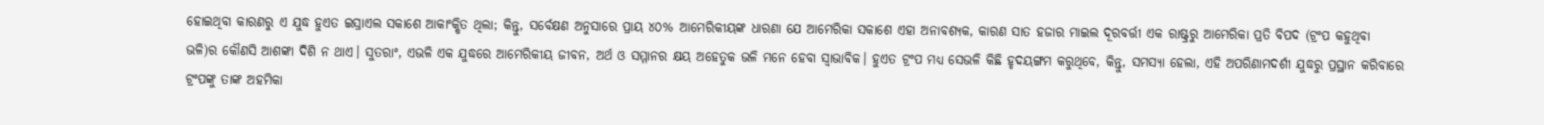ହୋଇଥିବା କାରଣରୁ ଏ ଯୁଦ୍ଧ ହୁଏତ ଇସ୍ରାଏଲ ସକାଶେ ଆକାଂକ୍ଷିତ ଥିଲା; କିନ୍ତୁ, ସର୍ବେକ୍ଷଣ ଅନୁସାରେ ପ୍ରାୟ ୪୦% ଆମେରିକୀୟଙ୍କ ଧାରଣା ଯେ ଆମେରିକା ସକାଶେ ଏହା ଅନାବଶ୍ୟକ, କାରଣ ସାତ ହଜାର ମାଇଲ ଦୂରବର୍ତ୍ତୀ ଏକ ରାଷ୍ଟ୍ରରୁ ଆମେରିକା ପ୍ରତି ବିପଦ (ଟ୍ରଂପ କହୁଥିବା ଭଳି)ର କୌଣସି ଆଶଙ୍କା ଦିଶି ନ ଥାଏ। ସୁତରାଂ, ଏଭଳି ଏକ ଯୁଦ୍ଧରେ ଆମେରିକୀୟ ଜୀବନ, ଅର୍ଥ ଓ ସମ୍ମାନର କ୍ଷୟ ଅହେତୁକ ଭଳି ମନେ ହେବା ସ୍ବାଭାବିକ। ହୁଏତ ଟ୍ରଂପ ମଧ୍ୟ ସେଭଳି କିଛି ହୃଦୟଙ୍ଗମ କରୁଥିବେ, କିନ୍ତୁ, ସମସ୍ୟା ହେଲା, ଏହି ଅପରିଣାମଦର୍ଶୀ ଯୁଦ୍ଧରୁ ପ୍ରସ୍ଥାନ କରିବାରେ ଟ୍ରଂପଙ୍କୁ ତାଙ୍କ ଅହମିକା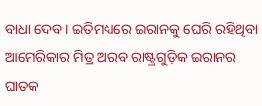ବାଧା ଦେବ। ଇତିମଧ୍ୟରେ ଇରାନକୁ ଘେରି ରହିଥିବା ଆମେରିକାର ମିତ୍ର ଅରବ ରାଷ୍ଟ୍ରଗୁଡ଼ିକ ଇରାନର ଘାତକ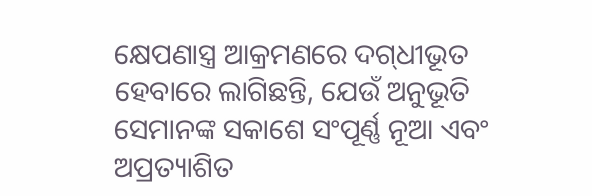କ୍ଷେପଣାସ୍ତ୍ର ଆକ୍ରମଣରେ ଦଗ୍‌ଧୀଭୂତ ହେବାରେ ଲାଗିଛନ୍ତି, ଯେଉଁ ଅନୁଭୂତି ସେମାନଙ୍କ ସକାଶେ ସଂପୂର୍ଣ୍ଣ ନୂଆ ଏବଂ ଅପ୍ରତ୍ୟାଶିତ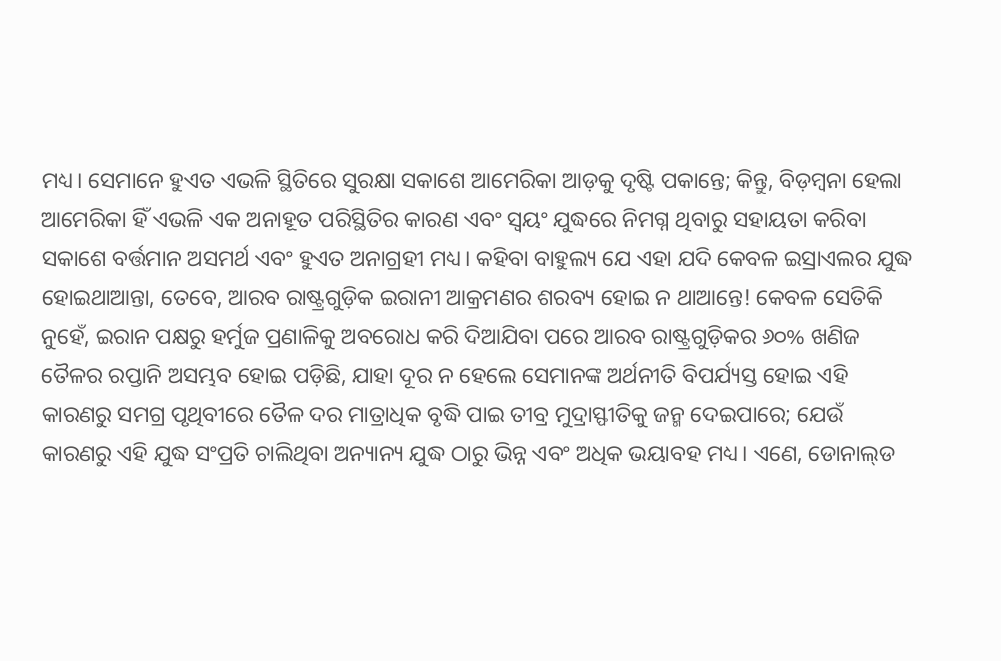ମଧ୍ୟ। ସେମାନେ ହୁଏତ ଏଭଳି ସ୍ଥିତିରେ ସୁରକ୍ଷା ସକାଶେ ଆମେରିକା ଆଡ଼କୁ ଦୃଷ୍ଟି ପକାନ୍ତେ; କିନ୍ତୁ, ବିଡ଼ମ୍ବନା ହେଲା ଆମେରିକା ହିଁ ଏଭଳି ଏକ ଅନାହୂତ ପରିସ୍ଥିତିର କାରଣ ଏବଂ ସ୍ବୟଂ ଯୁଦ୍ଧରେ ନିମଗ୍ନ ଥିବାରୁ ସହାୟତା କରିବା ସକାଶେ ବର୍ତ୍ତମାନ ଅସମର୍ଥ ଏବଂ ହୁଏତ ଅନାଗ୍ରହୀ ମଧ୍ୟ। କହିବା ବାହୁଲ୍ୟ ଯେ ଏହା ଯଦି କେବଳ ଇସ୍ରାଏଲର ଯୁଦ୍ଧ ହୋଇଥାଆନ୍ତା, ତେବେ, ଆରବ ରାଷ୍ଟ୍ରଗୁଡ଼ିକ ଇରାନୀ ଆକ୍ରମଣର ଶରବ୍ୟ ହୋଇ ନ ଥାଆନ୍ତେ! କେବଳ ସେତିକି ନୁହେଁ, ଇରାନ ପକ୍ଷରୁ ହର୍ମୁଜ ପ୍ରଣାଳିକୁ ଅବରୋଧ କରି ଦିଆଯିବା ପରେ ଆରବ ରାଷ୍ଟ୍ରଗୁଡ଼ିକର ୬୦% ଖଣିଜ ତୈଳର ରପ୍ତାନି ଅସମ୍ଭବ ହୋଇ ପଡ଼ିଛି, ଯାହା ଦୂର ନ ହେଲେ ସେମାନଙ୍କ ଅର୍ଥନୀତି ବିପର୍ଯ୍ୟସ୍ତ ହୋଇ ଏହି କାରଣରୁ ସମଗ୍ର ପୃଥିବୀରେ ତୈଳ ଦର ମାତ୍ରାଧିକ ବୃଦ୍ଧି ପାଇ ତୀବ୍ର ମୁଦ୍ରାସ୍ଫୀତିକୁ ଜନ୍ମ ଦେଇପାରେ; ଯେଉଁ କାରଣରୁ ଏହି ଯୁଦ୍ଧ ସଂପ୍ରତି ଚାଲିଥିବା ଅନ୍ୟାନ୍ୟ ଯୁଦ୍ଧ ଠାରୁ ଭିନ୍ନ ଏବଂ ଅଧିକ ଭୟାବହ ମଧ୍ୟ। ଏଣେ, ଡୋନାଲ୍‌ଡ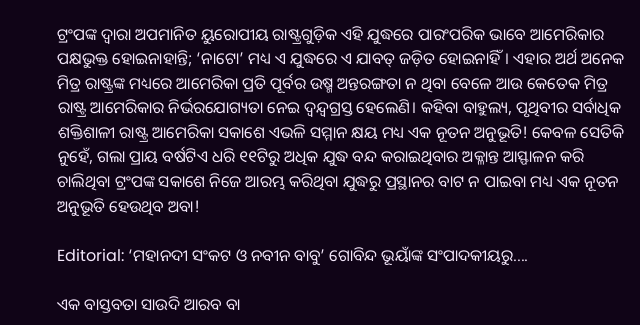ଟ୍ରଂପଙ୍କ ଦ୍ବାରା ଅପମାନିତ ୟୁରୋପୀୟ ରାଷ୍ଟ୍ରଗୁଡ଼ିକ ଏହି ଯୁଦ୍ଧରେ ପାରଂପରିକ ଭାବେ ଆମେରିକାର ପକ୍ଷଭୁକ୍ତ ହୋଇନାହାନ୍ତି; ‘ନାଟୋ’ ମଧ୍ୟ ଏ ଯୁଦ୍ଧରେ ଏ ଯାବତ୍‌ ଜଡ଼ିତ ହୋଇନାହିଁ। ଏହାର ଅର୍ଥ ଅନେକ ମିତ୍ର ରାଷ୍ଟ୍ରଙ୍କ ମଧ୍ୟରେ ଆମେରିକା ପ୍ରତି ପୂର୍ବର ଉଷ୍ମ ଅନ୍ତରଙ୍ଗତା ନ ଥିବା ବେଳେ ଆଉ କେତେକ ମିତ୍ର ରାଷ୍ଟ୍ର ଆମେରିକାର ନିର୍ଭରଯୋଗ୍ୟତା ନେଇ ଦ୍ବନ୍ଦ୍ବଗ୍ରସ୍ତ ହେଲେଣି। କହିବା ବାହୁଲ୍ୟ, ପୃଥିବୀର ସର୍ବାଧିକ ଶକ୍ତିଶାଳୀ ରାଷ୍ଟ୍ର ଆମେରିକା ସକାଶେ ଏଭଳି ସମ୍ମାନ କ୍ଷୟ ମଧ୍ୟ ଏକ ନୂତନ ଅନୁଭୂତି! କେବଳ ସେତିକି ନୁହେଁ, ଗଲା ପ୍ରାୟ ବର୍ଷଟିଏ ଧରି ୧୧ଟିରୁ ଅଧିକ ଯୁଦ୍ଧ ବନ୍ଦ କରାଇଥିବାର ଅକ୍ଳାନ୍ତ ଆସ୍ଫାଳନ କରି ଚାଲିଥିବା ଟ୍ରଂପଙ୍କ ସକାଶେ ନିଜେ ଆରମ୍ଭ କରିଥିବା ଯୁଦ୍ଧରୁ ପ୍ରସ୍ଥାନର ବାଟ ନ ପାଇବା ମଧ୍ୟ ଏକ ନୂତନ ଅନୁଭୂତି ହେଉଥିବ ଅବା!

Editorial: ‘ମହାନଦୀ ସଂକଟ ଓ ନବୀନ ବାବୁ’ ଗୋବିନ୍ଦ ଭୂୟାଁଙ୍କ ସଂପାଦକୀୟରୁ....

ଏକ ବାସ୍ତବତା ସାଉଦି ଆରବ ବା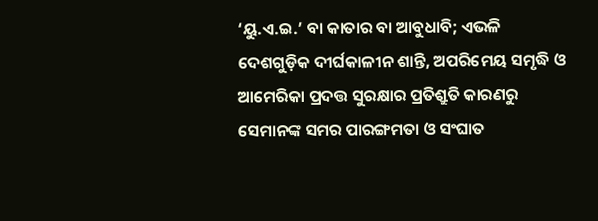‘ୟୁ.ଏ.ଇ.’ ବା କାତାର ବା ଆବୁଧାବି; ଏଭଳି ଦେଶଗୁଡ଼ିକ ଦୀର୍ଘକାଳୀନ ଶାନ୍ତି, ଅପରିମେୟ ସମୃଦ୍ଧି ଓ ଆମେରିକା ପ୍ରଦତ୍ତ ସୁରକ୍ଷାର ପ୍ରତିଶ୍ରୁତି କାରଣରୁ ସେମାନଙ୍କ ସମର ପାରଙ୍ଗମତା ଓ ସଂଘାତ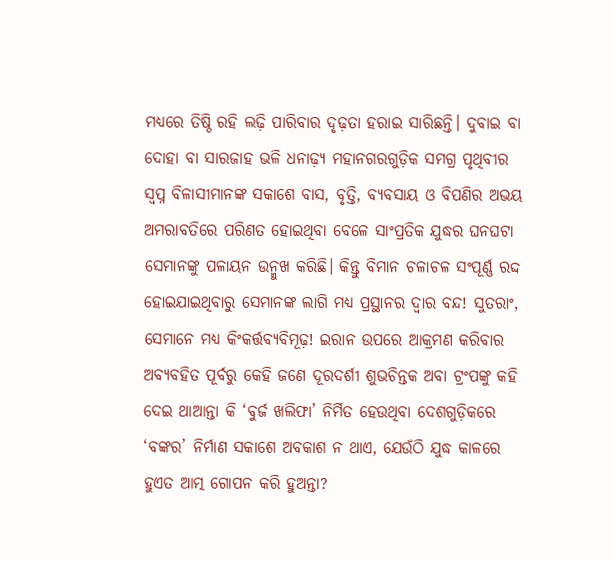ମଧ୍ୟରେ ତିଷ୍ଠି ରହି ଲଢ଼ି ପାରିବାର ଦୃଢ଼ତା ହରାଇ ସାରିଛନ୍ତି। ଦୁବାଇ ବା ଦୋହା ବା ସାରଜାହ ଭଳି ଧନାଢ଼୍ୟ ମହାନଗରଗୁଡ଼ିକ ସମଗ୍ର ପୃଥିବୀର ସ୍ବପ୍ନ ବିଳାସୀମାନଙ୍କ ସକାଶେ ବାସ, ବୃତ୍ତି, ବ୍ୟବସାୟ ଓ ବିପଣିର ଅଭୟ ଅମରାବତିରେ ପରିଣତ ହୋଇଥିବା ବେଳେ ସାଂପ୍ରତିକ ଯୁଦ୍ଧର ଘନଘଟା ସେମାନଙ୍କୁ ପଳାୟନ ଉନ୍ମୁଖ କରିଛି। କିନ୍ତୁ ବିମାନ ଚଳାଚଳ ସଂପୂର୍ଣ୍ଣ ରଦ୍ଦ ହୋଇଯାଇଥିବାରୁ ସେମାନଙ୍କ ଲାଗି ମଧ୍ୟ ପ୍ରସ୍ଥାନର ଦ୍ବାର ବନ୍ଦ! ସୁତରାଂ, ସେମାନେ ମଧ୍ୟ କିଂକର୍ତ୍ତବ୍ୟବିମୂଢ଼! ଇରାନ ଉପରେ ଆକ୍ରମଣ କରିବାର ଅବ୍ୟବହିତ ପୂର୍ବରୁ କେହି ଜଣେ ଦୂରଦର୍ଶୀ ଶୁଭଚିନ୍ତକ ଅବା ଟ୍ରଂପଙ୍କୁ କହି ଦେଇ ଥାଆନ୍ତା କି ‘ବୁର୍ଜ ଖଲିଫା’ ନିର୍ମିତ ହେଉଥିବା ଦେଶଗୁଡ଼ିକରେ ‘ବଙ୍କର’ ନିର୍ମାଣ ସକାଶେ ଅବକାଶ ନ ଥାଏ, ଯେଉଁଠି ଯୁଦ୍ଧ କାଳରେ ହୁଏତ ଆତ୍ମ ଗୋପନ କରି ହୁଅନ୍ତା?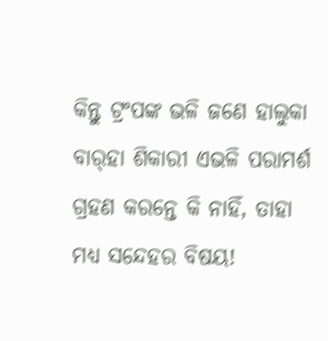କିନ୍ତୁ ଟ୍ରଂପଙ୍କ ଭଳି ଜଣେ ହାଲୁକା ବାର୍‌ହା ଶିକାରୀ ଏଭଳି ପରାମର୍ଶ ଗ୍ରହଣ କରନ୍ତେ କି ନାହିଁ, ତାହା ମଧ୍ୟ ସନ୍ଦେହର ବିଷୟ!